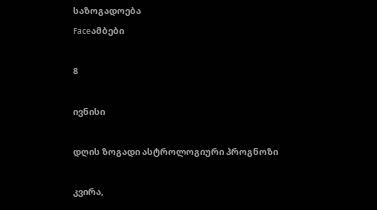საზოგადოება
Faceამბები

8

ივნისი

დღის ზოგადი ასტროლოგიური პროგნოზი

კვირა,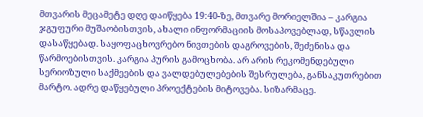მთვარის მეცამეტე დღე დაიწყება 19:40-ზე, მთვარე მორიელშია – კარგია ჯგუფური მუშაობისთვის, ახალი ინფორმაციის მოსაპოვებლად, სწავლის დასაწყებად. საყოფაცხოვრებო ნივთების დაგროვების, შეძენისა და წარმოებისთვის. კარგია პურის გამოცხობა. არ არის რეკომენდებული სერიოზული საქმეების და ვალდებულებების შესრულება, განსაკუთრებით მარტო. ადრე დაწყებული პროექტების მიტოვება. სიზარმაცე.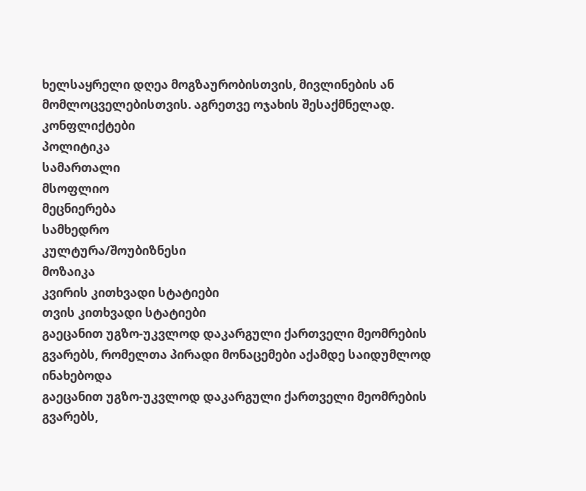ხელსაყრელი დღეა მოგზაურობისთვის, მივლინების ან მომლოცველებისთვის. აგრეთვე ოჯახის შესაქმნელად.
კონფლიქტები
პოლიტიკა
სამართალი
მსოფლიო
მეცნიერება
სამხედრო
კულტურა/შოუბიზნესი
მოზაიკა
კვირის კითხვადი სტატიები
თვის კითხვადი სტატიები
გაეცანით უგზო-უკვლოდ დაკარგული ქართველი მეომრების გვარებს, რომელთა პირადი მონაცემები აქამდე საიდუმლოდ ინახებოდა
გაეცანით უგზო-უკვლოდ დაკარგული ქართველი მეომრების გვარებს,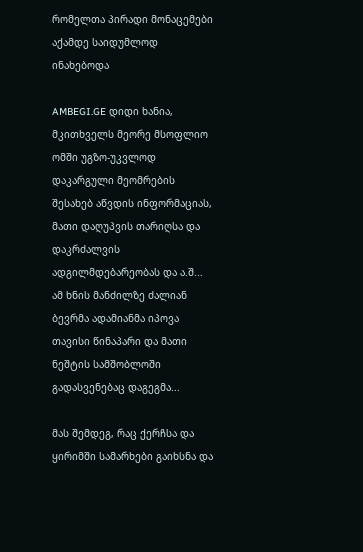რომელთა პირადი მონაცემები აქამდე საიდუმლოდ ინახებოდა

AMBEGI.GE დიდი ხანია, მკითხველს მეორე მსოფლიო ომში უგზო-უკვლოდ დაკარგული მეომრების შესახებ აწვდის ინფორმაციას, მათი დაღუპვის თარიღსა და დაკრძალვის ადგილმდებარეობას და ა.შ... ამ ხნის მანძილზე ძალიან ბევრმა ადამიანმა იპოვა თავისი წინაპარი და მათი ნეშტის სამშობლოში გადასვენებაც დაგეგმა...

მას შემდეგ, რაც ქერჩსა და ყირიმში სამარხები გაიხსნა და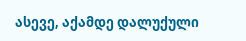ასევე, აქამდე დალუქული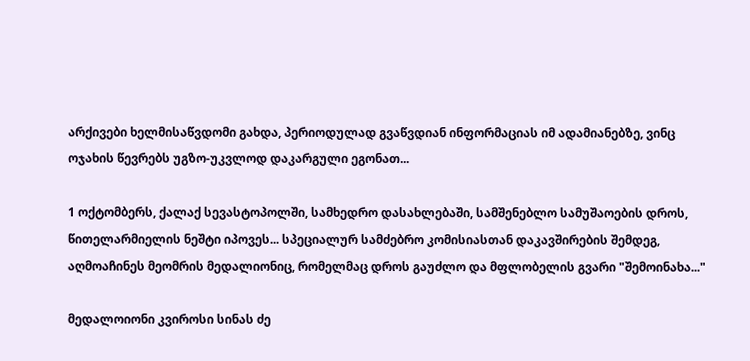არქივები ხელმისაწვდომი გახდა, პერიოდულად გვაწვდიან ინფორმაციას იმ ადამიანებზე, ვინც ოჯახის წევრებს უგზო-უკვლოდ დაკარგული ეგონათ...

1 ოქტომბერს, ქალაქ სევასტოპოლში, სამხედრო დასახლებაში, სამშენებლო სამუშაოების დროს, წითელარმიელის ნეშტი იპოვეს... სპეციალურ სამძებრო კომისიასთან დაკავშირების შემდეგ, აღმოაჩინეს მეომრის მედალიონიც, რომელმაც დროს გაუძლო და მფლობელის გვარი "შემოინახა..."

მედალოიონი კვიროსი სინას ძე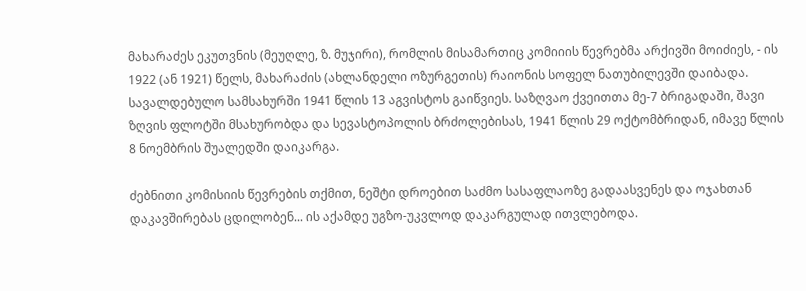მახარაძეს ეკუთვნის (მეუღლე, ზ. მუჯირი), რომლის მისამართიც კომიიის წევრებმა არქივში მოიძიეს, - ის 1922 (ან 1921) წელს, მახარაძის (ახლანდელი ოზურგეთის) რაიონის სოფელ ნათუბილევში დაიბადა. სავალდებულო სამსახურში 1941 წლის 13 აგვისტოს გაიწვიეს. საზღვაო ქვეითთა მე-7 ბრიგადაში, შავი ზღვის ფლოტში მსახურობდა და სევასტოპოლის ბრძოლებისას, 1941 წლის 29 ოქტომბრიდან, იმავე წლის 8 ნოემბრის შუალედში დაიკარგა.

ძებნითი კომისიის წევრების თქმით, ნეშტი დროებით საძმო სასაფლაოზე გადაასვენეს და ოჯახთან დაკავშირებას ცდილობენ... ის აქამდე უგზო-უკვლოდ დაკარგულად ითვლებოდა.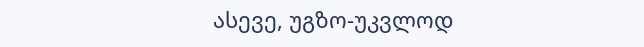ასევე, უგზო-უკვლოდ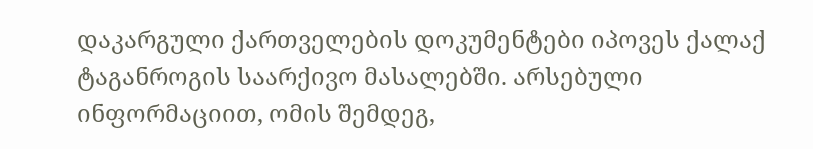დაკარგული ქართველების დოკუმენტები იპოვეს ქალაქ ტაგანროგის საარქივო მასალებში. არსებული ინფორმაციით, ომის შემდეგ,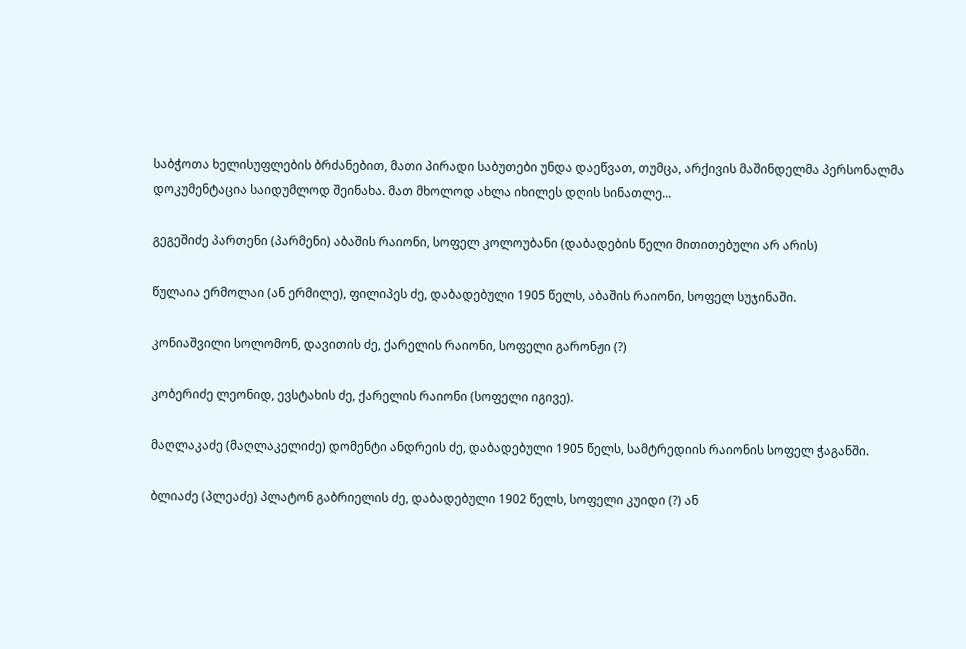საბჭოთა ხელისუფლების ბრძანებით, მათი პირადი საბუთები უნდა დაეწვათ, თუმცა, არქივის მაშინდელმა პერსონალმა დოკუმენტაცია საიდუმლოდ შეინახა. მათ მხოლოდ ახლა იხილეს დღის სინათლე...

გეგეშიძე პართენი (პარმენი) აბაშის რაიონი, სოფელ კოლოუბანი (დაბადების წელი მითითებული არ არის)

წულაია ერმოლაი (ან ერმილე), ფილიპეს ძე, დაბადებული 1905 წელს, აბაშის რაიონი, სოფელ სუჯინაში.

კონიაშვილი სოლომონ, დავითის ძე, ქარელის რაიონი, სოფელი გარონჟი (?)

კობერიძე ლეონიდ, ევსტახის ძე, ქარელის რაიონი (სოფელი იგივე).

მაღლაკაძე (მაღლაკელიძე) დომენტი ანდრეის ძე, დაბადებული 1905 წელს, სამტრედიის რაიონის სოფელ ჭაგანში.

ბლიაძე (პლეაძე) პლატონ გაბრიელის ძე, დაბადებული 1902 წელს, სოფელი კუიდი (?) ან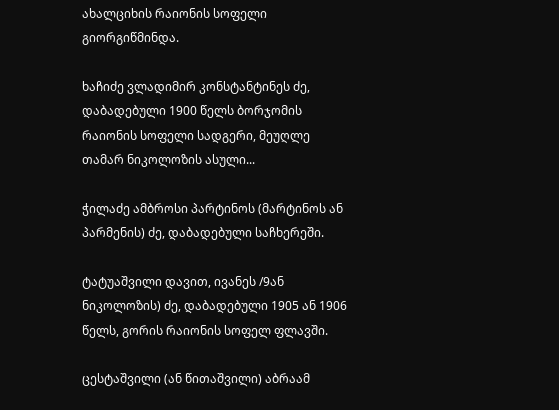ახალციხის რაიონის სოფელი გიორგიწმინდა.

ხაჩიძე ვლადიმირ კონსტანტინეს ძე, დაბადებული 1900 წელს ბორჯომის რაიონის სოფელი სადგერი, მეუღლე თამარ ნიკოლოზის ასული...

ჭილაძე ამბროსი პარტინოს (მარტინოს ან პარმენის) ძე, დაბადებული საჩხერეში.

ტატუაშვილი დავით, ივანეს /9ან ნიკოლოზის) ძე, დაბადებული 1905 ან 1906 წელს, გორის რაიონის სოფელ ფლავში.

ცესტაშვილი (ან წითაშვილი) აბრაამ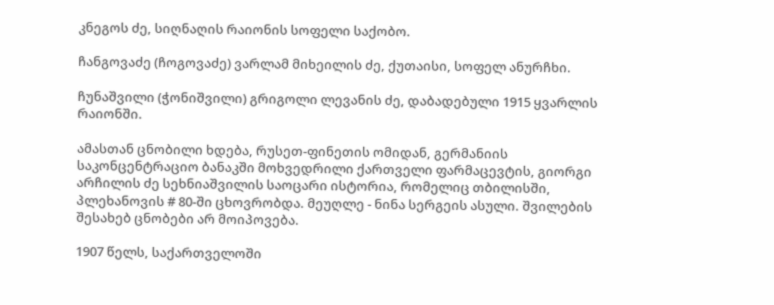კნეგოს ძე, სიღნაღის რაიონის სოფელი საქობო.

ჩანგოვაძე (ჩოგოვაძე) ვარლამ მიხეილის ძე, ქუთაისი, სოფელ ანურჩხი.

ჩუნაშვილი (ჭონიშვილი) გრიგოლი ლევანის ძე, დაბადებული 1915 ყვარლის რაიონში.

ამასთან ცნობილი ხდება, რუსეთ-ფინეთის ომიდან, გერმანიის საკონცენტრაციო ბანაკში მოხვედრილი ქართველი ფარმაცევტის, გიორგი არჩილის ძე სეხნიაშვილის საოცარი ისტორია, რომელიც თბილისში, პლეხანოვის # 80-ში ცხოვრობდა. მეუღლე - ნინა სერგეის ასული. შვილების შესახებ ცნობები არ მოიპოვება.

1907 წელს, საქართველოში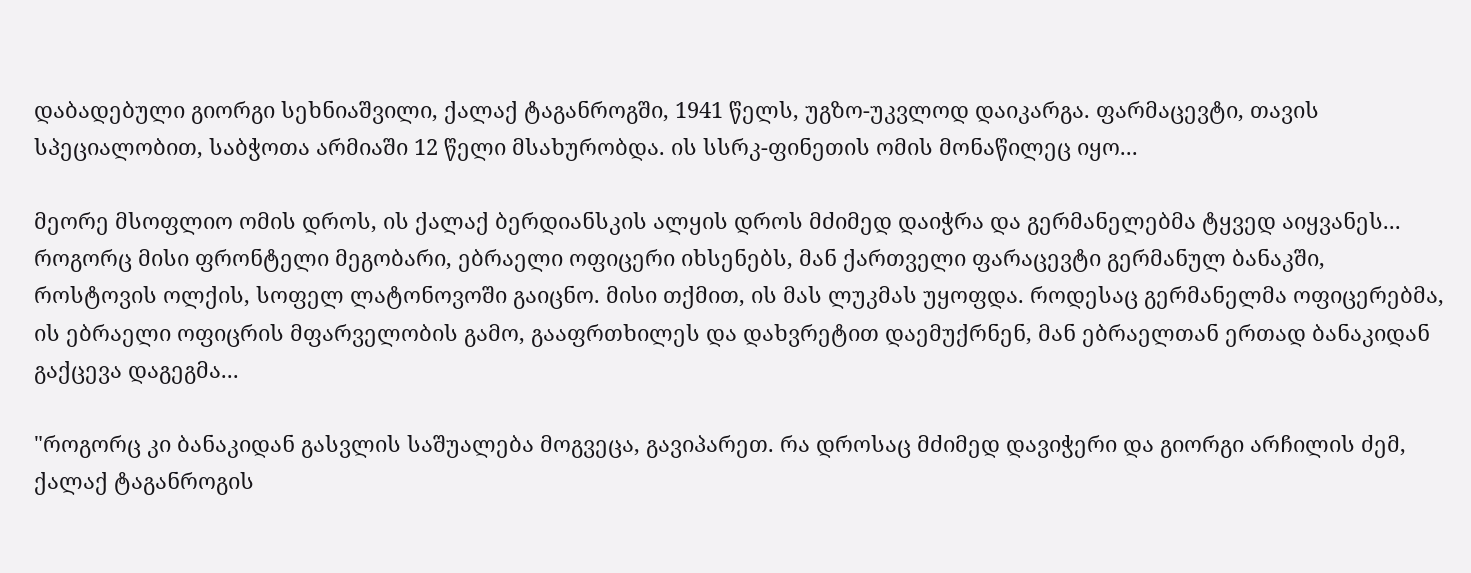დაბადებული გიორგი სეხნიაშვილი, ქალაქ ტაგანროგში, 1941 წელს, უგზო-უკვლოდ დაიკარგა. ფარმაცევტი, თავის სპეციალობით, საბჭოთა არმიაში 12 წელი მსახურობდა. ის სსრკ-ფინეთის ომის მონაწილეც იყო...

მეორე მსოფლიო ომის დროს, ის ქალაქ ბერდიანსკის ალყის დროს მძიმედ დაიჭრა და გერმანელებმა ტყვედ აიყვანეს... როგორც მისი ფრონტელი მეგობარი, ებრაელი ოფიცერი იხსენებს, მან ქართველი ფარაცევტი გერმანულ ბანაკში, როსტოვის ოლქის, სოფელ ლატონოვოში გაიცნო. მისი თქმით, ის მას ლუკმას უყოფდა. როდესაც გერმანელმა ოფიცერებმა, ის ებრაელი ოფიცრის მფარველობის გამო, გააფრთხილეს და დახვრეტით დაემუქრნენ, მან ებრაელთან ერთად ბანაკიდან გაქცევა დაგეგმა...

"როგორც კი ბანაკიდან გასვლის საშუალება მოგვეცა, გავიპარეთ. რა დროსაც მძიმედ დავიჭერი და გიორგი არჩილის ძემ, ქალაქ ტაგანროგის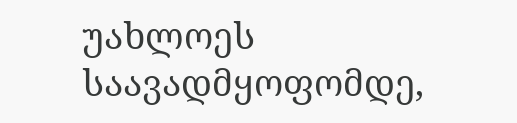უახლოეს საავადმყოფომდე,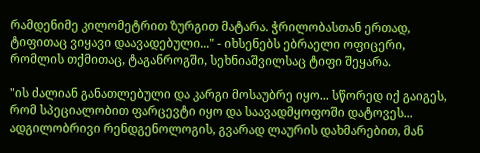რამდენიმე კილომეტრით ზურგით მატარა. ჭრილობასთან ერთად, ტიფითაც ვიყავი დაავადებული..." - იხსენებს ებრაელი ოფიცერი, რომლის თქმითაც, ტაგანროგში, სეხნიაშვილსაც ტიფი შეყარა.

"ის ძალიან განათლებული და კარგი მოსაუბრე იყო... სწორედ იქ გაიგეს, რომ სპეციალობით ფარცევტი იყო და საავადმყოფოში დატოვეს... ადგილობრივი რენდგენოლოგის, გვარად ლაურის დახმარებით, მან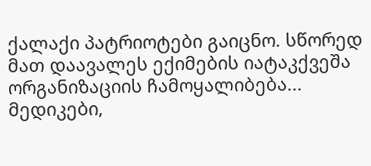ქალაქი პატრიოტები გაიცნო. სწორედ მათ დაავალეს ექიმების იატაკქვეშა ორგანიზაციის ჩამოყალიბება... მედიკები,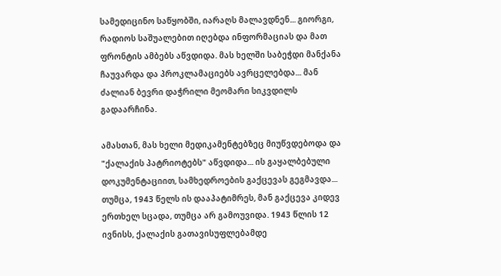სამედიცინო საწყობში, იარაღს მალავდნენ... გიორგი, რადიოს საშუალებით იღებდა ინფორმაციას და მათ ფრონტის ამბებს აწვდიდა. მას ხელში საბეჭდი მანქანა ჩაუვარდა და პროკლამაციებს ავრცელებდა... მან ძალიან ბევრი დაჭრილი მეომარი სიკვდილს გადაარჩინა.

ამასთან, მას ხელი მედიკამენტებზეც მიუწვდებოდა და "ქალაქის პატრიოტებს" აწვდიდა... ის გაყალბებული დოკუმენტაციით, სამხედროების გაქცევას გეგმავდა... თუმცა, 1943 წელს ის დააპატიმრეს, მან გაქცევა კიდევ ერთხელ სცადა, თუმცა არ გამოუვიდა. 1943 წლის 12 ივნისს, ქალაქის გათავისუფლებამდე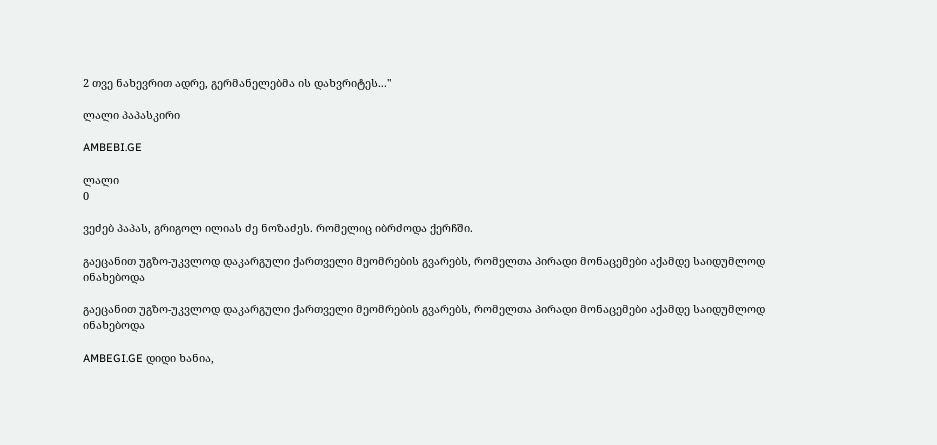2 თვე ნახევრით ადრე, გერმანელებმა ის დახვრიტეს..."

ლალი პაპასკირი

AMBEBI.GE

ლალი
0

ვეძებ პაპას, გრიგოლ ილიას ძე ნოზაძეს. რომელიც იბრძოდა ქერჩში.

გაეცანით უგზო-უკვლოდ დაკარგული ქართველი მეომრების გვარებს, რომელთა პირადი მონაცემები აქამდე საიდუმლოდ ინახებოდა

გაეცანით უგზო-უკვლოდ დაკარგული ქართველი მეომრების გვარებს, რომელთა პირადი მონაცემები აქამდე საიდუმლოდ ინახებოდა

AMBEGI.GE დიდი ხანია,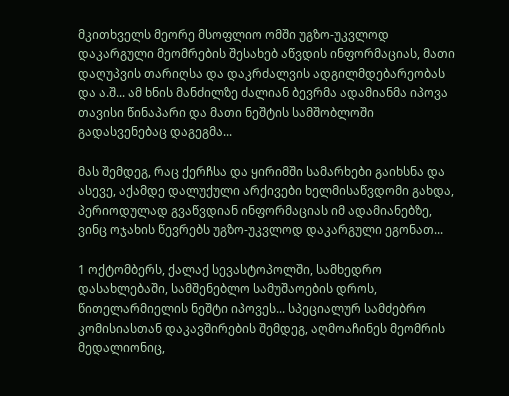მკითხველს მეორე მსოფლიო ომში უგზო-უკვლოდ დაკარგული მეომრების შესახებ აწვდის ინფორმაციას, მათი  დაღუპვის თარიღსა და დაკრძალვის ადგილმდებარეობას და ა.შ... ამ ხნის მანძილზე ძალიან ბევრმა ადამიანმა იპოვა თავისი წინაპარი და მათი ნეშტის სამშობლოში გადასვენებაც დაგეგმა...

მას შემდეგ, რაც ქერჩსა და ყირიმში სამარხები გაიხსნა და ასევე, აქამდე დალუქული არქივები ხელმისაწვდომი გახდა, პერიოდულად გვაწვდიან ინფორმაციას იმ ადამიანებზე, ვინც ოჯახის წევრებს უგზო-უკვლოდ დაკარგული ეგონათ...

1 ოქტომბერს, ქალაქ სევასტოპოლში, სამხედრო დასახლებაში, სამშენებლო სამუშაოების დროს, წითელარმიელის ნეშტი იპოვეს... სპეციალურ სამძებრო კომისიასთან დაკავშირების შემდეგ, აღმოაჩინეს მეომრის მედალიონიც,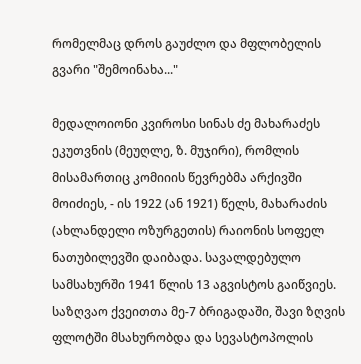რომელმაც დროს გაუძლო და მფლობელის გვარი "შემოინახა..."

მედალოიონი კვიროსი სინას ძე მახარაძეს ეკუთვნის (მეუღლე, ზ. მუჯირი), რომლის მისამართიც კომიიის წევრებმა არქივში მოიძიეს, - ის 1922 (ან 1921) წელს, მახარაძის (ახლანდელი ოზურგეთის) რაიონის სოფელ ნათუბილევში დაიბადა. სავალდებულო სამსახურში 1941 წლის 13 აგვისტოს გაიწვიეს. საზღვაო ქვეითთა მე-7 ბრიგადაში, შავი ზღვის ფლოტში მსახურობდა და სევასტოპოლის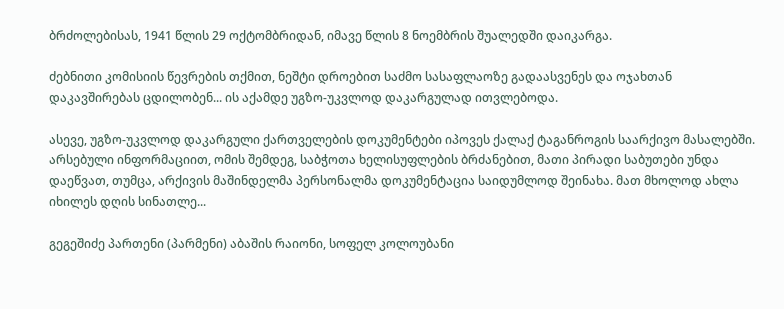ბრძოლებისას, 1941 წლის 29 ოქტომბრიდან, იმავე წლის 8 ნოემბრის შუალედში დაიკარგა.

ძებნითი კომისიის წევრების თქმით, ნეშტი დროებით საძმო სასაფლაოზე გადაასვენეს და ოჯახთან დაკავშირებას ცდილობენ... ის აქამდე უგზო-უკვლოდ დაკარგულად ითვლებოდა.

ასევე, უგზო-უკვლოდ დაკარგული ქართველების დოკუმენტები იპოვეს ქალაქ ტაგანროგის საარქივო მასალებში. არსებული ინფორმაციით, ომის შემდეგ, საბჭოთა ხელისუფლების ბრძანებით, მათი პირადი საბუთები უნდა დაეწვათ, თუმცა, არქივის მაშინდელმა პერსონალმა დოკუმენტაცია საიდუმლოდ შეინახა. მათ მხოლოდ ახლა იხილეს დღის სინათლე...

გეგეშიძე პართენი (პარმენი) აბაშის რაიონი, სოფელ კოლოუბანი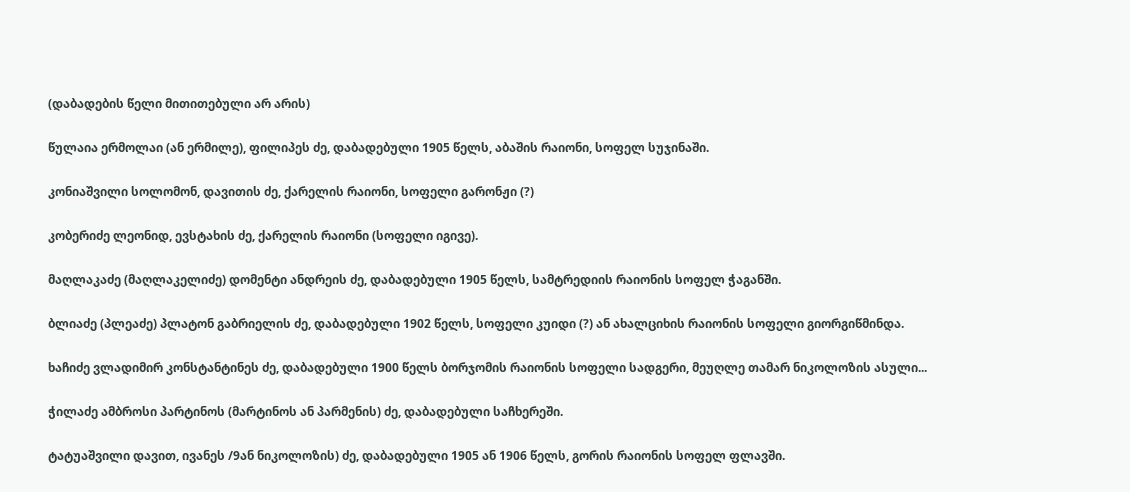(დაბადების წელი მითითებული არ არის)

წულაია ერმოლაი (ან ერმილე), ფილიპეს ძე, დაბადებული 1905 წელს, აბაშის რაიონი, სოფელ სუჯინაში.

კონიაშვილი სოლომონ, დავითის ძე, ქარელის რაიონი, სოფელი გარონჟი (?)

კობერიძე ლეონიდ, ევსტახის ძე, ქარელის რაიონი (სოფელი იგივე).

მაღლაკაძე (მაღლაკელიძე) დომენტი ანდრეის ძე, დაბადებული 1905 წელს, სამტრედიის რაიონის სოფელ ჭაგანში.

ბლიაძე (პლეაძე) პლატონ გაბრიელის ძე, დაბადებული 1902 წელს, სოფელი კუიდი (?) ან ახალციხის რაიონის სოფელი გიორგიწმინდა.

ხაჩიძე ვლადიმირ კონსტანტინეს ძე, დაბადებული 1900 წელს ბორჯომის რაიონის სოფელი სადგერი, მეუღლე თამარ ნიკოლოზის ასული...

ჭილაძე ამბროსი პარტინოს (მარტინოს ან პარმენის) ძე, დაბადებული საჩხერეში.

ტატუაშვილი დავით, ივანეს /9ან ნიკოლოზის) ძე, დაბადებული 1905 ან 1906 წელს, გორის რაიონის სოფელ ფლავში.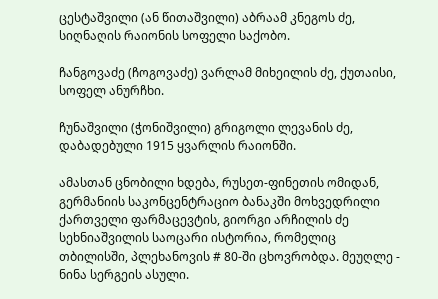ცესტაშვილი (ან წითაშვილი) აბრაამ კნეგოს ძე, სიღნაღის რაიონის სოფელი საქობო.

ჩანგოვაძე (ჩოგოვაძე) ვარლამ მიხეილის ძე, ქუთაისი, სოფელ ანურჩხი.

ჩუნაშვილი (ჭონიშვილი) გრიგოლი ლევანის ძე, დაბადებული 1915 ყვარლის რაიონში.

ამასთან ცნობილი ხდება, რუსეთ-ფინეთის ომიდან, გერმანიის საკონცენტრაციო ბანაკში მოხვედრილი ქართველი ფარმაცევტის, გიორგი არჩილის ძე სეხნიაშვილის საოცარი ისტორია, რომელიც თბილისში, პლეხანოვის # 80-ში ცხოვრობდა. მეუღლე - ნინა სერგეის ასული.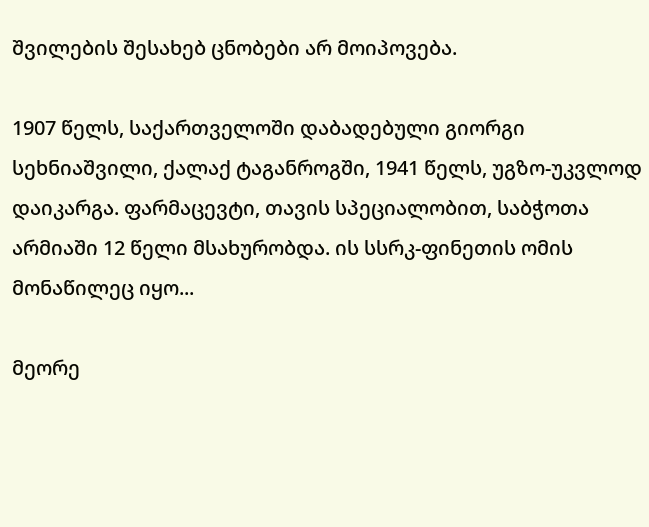შვილების შესახებ ცნობები არ მოიპოვება.

1907 წელს, საქართველოში დაბადებული გიორგი სეხნიაშვილი, ქალაქ ტაგანროგში, 1941 წელს, უგზო-უკვლოდ დაიკარგა. ფარმაცევტი, თავის სპეციალობით, საბჭოთა არმიაში 12 წელი მსახურობდა. ის სსრკ-ფინეთის ომის მონაწილეც იყო...

მეორე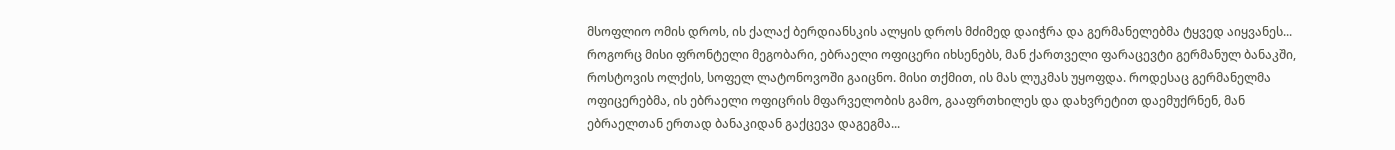მსოფლიო ომის დროს, ის ქალაქ ბერდიანსკის ალყის დროს მძიმედ დაიჭრა და გერმანელებმა ტყვედ აიყვანეს... როგორც მისი ფრონტელი მეგობარი, ებრაელი ოფიცერი იხსენებს, მან ქართველი ფარაცევტი გერმანულ ბანაკში, როსტოვის ოლქის, სოფელ ლატონოვოში გაიცნო. მისი თქმით, ის მას ლუკმას უყოფდა. როდესაც გერმანელმა ოფიცერებმა, ის ებრაელი ოფიცრის მფარველობის გამო, გააფრთხილეს და დახვრეტით დაემუქრნენ, მან ებრაელთან ერთად ბანაკიდან გაქცევა დაგეგმა...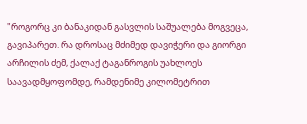"როგორც კი ბანაკიდან გასვლის საშუალება მოგვეცა, გავიპარეთ. რა დროსაც მძიმედ დავიჭერი და გიორგი არჩილის ძემ, ქალაქ ტაგანროგის უახლოეს საავადმყოფომდე, რამდენიმე კილომეტრით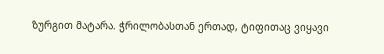ზურგით მატარა. ჭრილობასთან ერთად, ტიფითაც ვიყავი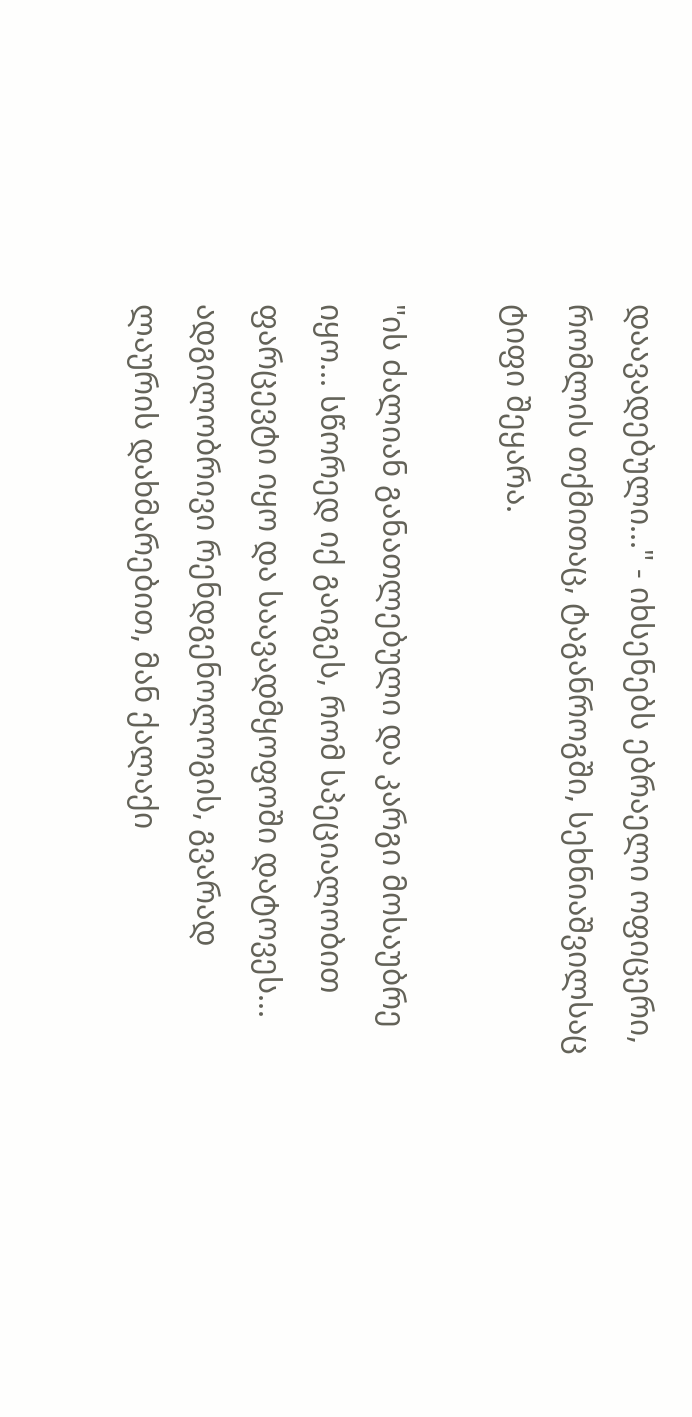დაავადებული..." - იხსენებს ებრაელი ოფიცერი, რომლის თქმითაც, ტაგანროგში, სეხნიაშვილსაც ტიფი შეყარა.

"ის ძალიან განათლებული და კარგი მოსაუბრე იყო... სწორედ იქ გაიგეს, რომ სპეციალობით ფარცევტი იყო და საავადმყოფოში დატოვეს... ადგილობრივი რენდგენოლოგის, გვარად ლაურის დახმარებით, მან ქალაქი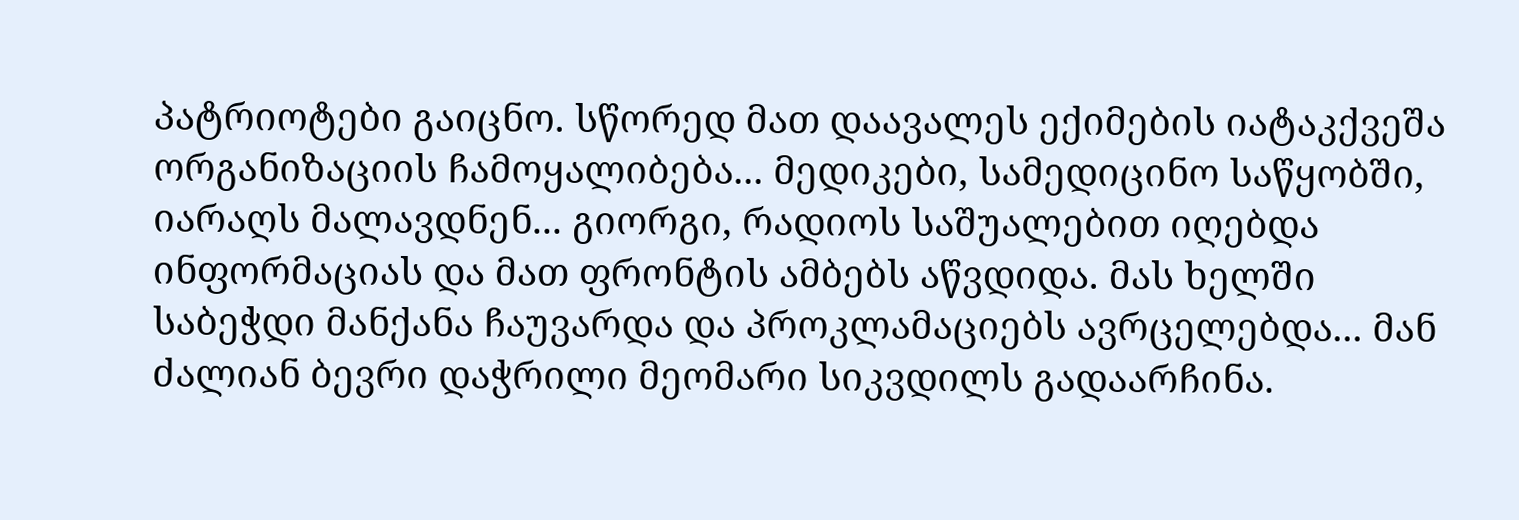პატრიოტები გაიცნო. სწორედ მათ დაავალეს ექიმების იატაკქვეშა ორგანიზაციის ჩამოყალიბება... მედიკები, სამედიცინო საწყობში, იარაღს მალავდნენ... გიორგი, რადიოს საშუალებით იღებდა ინფორმაციას და მათ ფრონტის ამბებს აწვდიდა. მას ხელში საბეჭდი მანქანა ჩაუვარდა და პროკლამაციებს ავრცელებდა... მან ძალიან ბევრი დაჭრილი მეომარი სიკვდილს გადაარჩინა.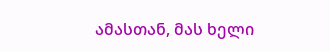ამასთან, მას ხელი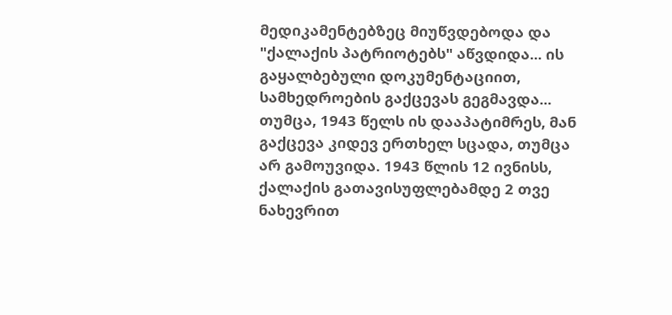მედიკამენტებზეც მიუწვდებოდა და "ქალაქის პატრიოტებს" აწვდიდა... ის გაყალბებული დოკუმენტაციით, სამხედროების გაქცევას გეგმავდა... თუმცა, 1943 წელს ის დააპატიმრეს, მან გაქცევა კიდევ ერთხელ სცადა, თუმცა არ გამოუვიდა. 1943 წლის 12 ივნისს, ქალაქის გათავისუფლებამდე 2 თვე ნახევრით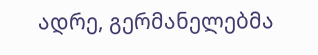ადრე, გერმანელებმა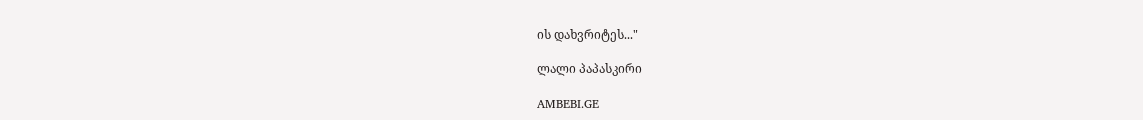ის დახვრიტეს..."

ლალი პაპასკირი

AMBEBI.GE